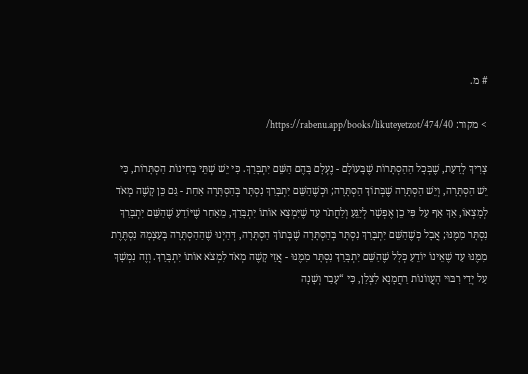# מ.

> מקור: https://rabenu.app/books/likuteyetzot/474/40/

צָרִיךְ לָדַעַת, שֶׁבְּכָל הַהַסְתָּרוֹת שֶׁבָּעוֹלָם - נֶעְלָם בָּהֶם הַשֵּׁם יִתְבָּרַךְ. כִּי יֵשׁ שְׁתֵּי בְּחִינוֹת הַסְתָּרוֹת, כִּי יֵשׁ הַסְתָּרָה, וְיֵשׁ הַסְתָּרָה שֶׁבְּתוֹךְ הַסְתָּרָה; וּכְשֶׁהַשֵּׁם יִתְבָּרַךְ נִסְתָּר בְּהַסְתָּרָה אַחַת - גַּם כֵּן קָשֶׁה מְאֹד לְמָצְאוֹ, אַךְ אַף עַל פִּי כֵן אֶפְשָׁר לְיַגֵּעַ וְלַחֲתֹר עַד שֶׁיִּמְצָא אוֹתוֹ יִתְבָּרַךְ, מֵאַחַר שֶׁיּוֹדֵעַ שֶׁהַשֵּׁם יִתְבָּרַךְ נִסְתָּר מִמֶּנּוּ; אֲבָל כְּשֶׁהַשֵּׁם יִתְבָּרַךְ נִסְתָּר בְּהַסְתָּרָה שֶׁבְּתוֹךְ הַסְתָּרָה, דְּהַיְנוּ שֶׁהַהַסְתָּרָה בְּעַצְמָהּ נִסְתֶּרֶת מִמֶּנּוּ עַד שֶׁאֵינוֹ יוֹדֵעַ כְּלָל שֶׁהַשֵּׁם יִתְבָּרַךְ נִסְתָּר מִמֶּנּוּ - אֲזַי קָשֶׁה מְאֹד לִמְצֹא אוֹתוֹ יִתְבָּרַךְ. וְזֶה נִמְשָׁךְ עַל יְדֵי רִבּוּי הָעֲווֹנוֹת רַחֲמָנָא לִצְלַן, כִּי “עָבַר וְשָׁנָה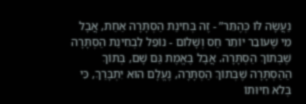נַעֲשָׂה לּוֹ כְּהֶתֵּר” - זֶה בְּחִינַת הַסְתָּרָה אַחַת, אֲבָל מִי שֶׁעוֹבֵר יוֹתֵר חַס וְשָׁלוֹם - נוֹפֵל לִבְחִינַת הַסְתָּרָה שֶׁבְּתוֹךְ הַסְתָּרָה. אֲבָל בֶּאֱמֶת גַּם שָׁם, בְּתוֹךְ הַהַסְתָּרָה שֶׁבְּתוֹךְ הַסְתָּרָה, נֶעֱלָם הוּא יִתְבָּרַךְ, כִּי בְּלֹא חִיּוּתוֹ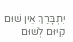יִתְבָּרַךְ אֵין שׁוּם קִיּוּם לְשׁוּם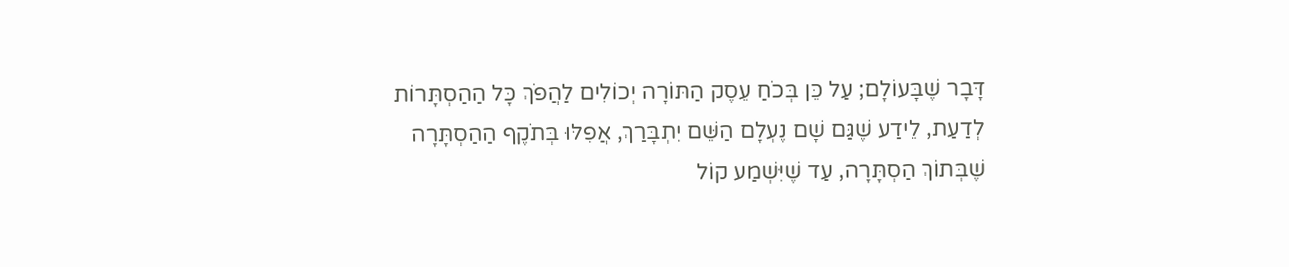דָּבָר שֶׁבָּעוֹלָם; עַל כֵּן בְּכֹחַ עֵסֶק הַתּוֹרָה יְכוֹלִים לַהֲפֹךְ כָּל הַהַסְתָּרוֹת לְדַעַת, לֵידַע שֶׁגַּם שָׁם נֶעְלָם הַשֵּׁם יִתְבָּרַךְ, אֲפִלּוּ בְּתֹקֶף הַהַסְתָּרָה שֶׁבְּתוֹךְ הַסְתָּרָה, עַד שֶׁיִּשְׁמַע קוֹל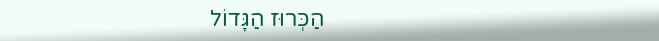הַכְּרוּז הַגָּדוֹל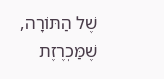שֶׁל הַתּוֹרָה, שֶׁמַּכְרֶזֶת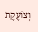וְצוֹעֶקֶת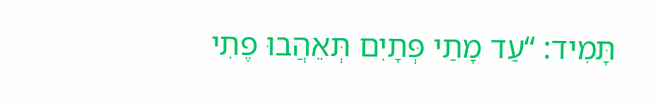תָּמִיד: “עַד מָתַי פְּתָיִם תְּאֵהֲבוּ פֶתִי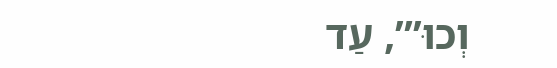וְכוּ’”, עַד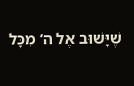שֶׁיָּשׁוּב אֶל ה’ מִכָּל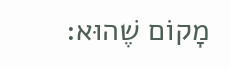מָקוֹם שֶׁהוּא: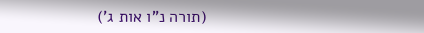(תורה נ”ו אות ג’)